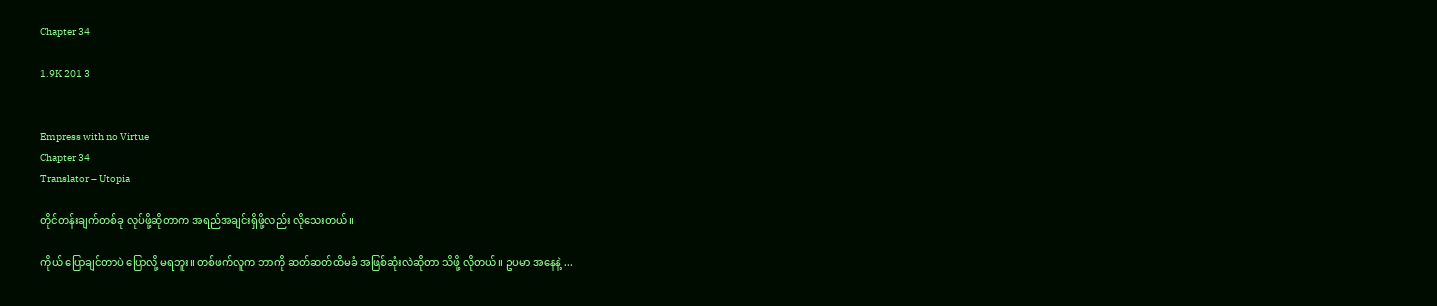Chapter 34

1.9K 201 3


Empress with no Virtue
Chapter 34
Translator – Utopia

တိုင်တန်းချက်တစ်ခု လုပ်ဖို့ဆိုတာက အရည်အချင်းရှိဖို့လည်း လိုသေးတယ်။

ကိုယ် ပြောချင်တာပဲ ပြောလို့ မရဘူး။ တစ်ဖက်လူက ဘာကို ဆတ်ဆတ်ထိမခံ အဖြစ်ဆုံးလဲဆိုတာ သိဖို့ လိုတယ်။ ဥပမာ အနေနဲ့ ...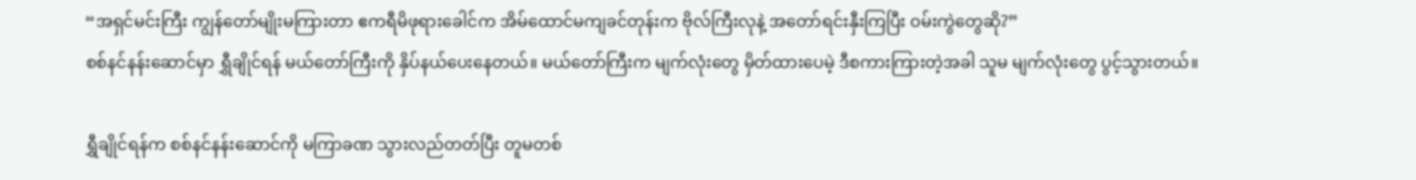“အရှင်မင်းကြီး ကျွန်တော်မျိုးမကြားတာ ဧကရီမိဖုရားခေါင်က အိမ်ထောင်မကျခင်တုန်းက ဗိုလ်ကြီးလုနဲ့ အတော်ရင်းနှီးကြပြီး ဝမ်းကွဲတွေဆို?”
စစ်နင်နန်းဆောင်မှာ ရွှီချိုင်ရန် မယ်တော်ကြီးကို နှိပ်နယ်ပေးနေတယ်။ မယ်တော်ကြီးက မျက်လုံးတွေ မှိတ်ထားပေမဲ့ ဒီစကားကြားတဲ့အခါ သူမ မျက်လုံးတွေ ပွင့်သွားတယ်။

ရွှီချိုင်ရန်က စစ်နင်နန်းဆောင်ကို မကြာခဏ သွားလည်တတ်ပြီး တူမတစ်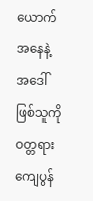ယောက်အနေနဲ့ အဒေါ်ဖြစ်သူကို ဝတ္တရားကျေပွန်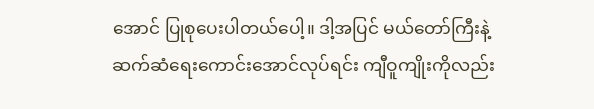အောင် ပြုစုပေးပါတယ်ပေါ့။ ဒါ့အပြင် မယ်တော်ကြီးနဲ့ ဆက်ဆံရေးကောင်းအောင်လုပ်ရင်း ကျီဝူကျိုးကိုလည်း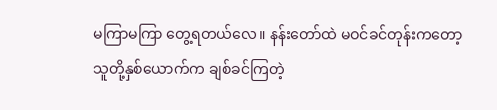မကြာမကြာ တွေ့ရတယ်လေ။ နန်းတော်ထဲ မဝင်ခင်တုန်းကတော့ သူတို့နှစ်ယောက်က ချစ်ခင်ကြတဲ့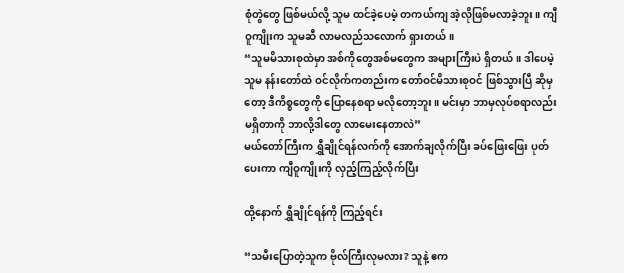စုံ‌တွဲတွေ ဖြစ်မယ်လို့ သူမ ထင်ခဲ့ပေမဲ့ တကယ်ကျ အဲ့လိုဖြစ်မလာခဲ့ဘူး။ ကျီဝူကျိုးက သူမဆီ လာမလည်သလောက် ရှားတယ်။
“သူမမိသားစုထဲမှာ အစ်ကိုတွေအစ်မတွေက အများကြီးပဲ ရှိတယ်။ ဒါပေမဲ့ သူမ နန်းတော်ထဲ ဝင်လိုက်ကတည်းက တော်ဝင်မိသားစုဝင် ဖြစ်သွားပြီ ဆိုမှတော့ ဒီကိစ္စတွေကို ပြောနေစရာ မလိုတော့ဘူး။ မင်းမှာ ဘာမှလုပ်စရာလည်း မရှိတာကို ဘာလို့ဒါတွေ လာမေးနေတာလဲ”
မယ်တော်ကြီးက ရွှီချိုင်ရန်လက်ကို အောက်ချလိုက်ပြီး ခပ်ဖြေးဖြေး ပုတ်ပေးကာ ကျီဝူကျိုးကို လှည့်ကြည့်လိုက်ပြီး

ထို့နောက် ရွှီချိုင်ရန်ကို ကြည့်ရင်း

“သမီးပြောတဲ့သူက ဗိုလ်ကြီးလုမလား? သူနဲ့ ဧက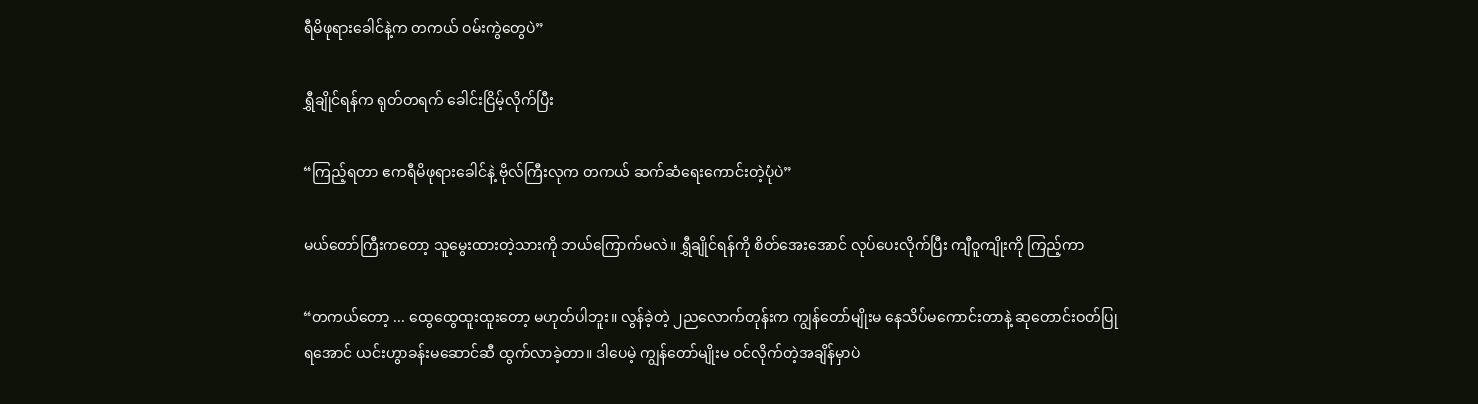ရီမိဖုရားခေါင်နဲ့က တကယ် ဝမ်းကွဲတွေပဲ”

ရွှီချိုင်ရန်က ရုတ်တရက် ခေါင်းငြိမ့်လိုက်ပြီး

“ကြည့်ရတာ ဧကရီမိဖုရားခေါင်နဲ့ ဗိုလ်ကြီးလုက တကယ် ဆက်ဆံရေးကောင်းတဲ့ပုံပဲ”

မယ်တော်ကြီးကတော့ သူမွေးထားတဲ့သားကို ဘယ်ကြောက်မလဲ။ ရွှီချိုင်ရန်ကို စိတ်အေးအောင် လုပ်ပေးလိုက်ပြီး ကျီဝူကျိုးကို ကြည့်ကာ

“တကယ်တော့ ... ထွေထွေထူးထူးတော့ မဟုတ်ပါဘူး။ လွန်ခဲ့တဲ့ ၂ညလောက်တုန်းက ကျွန်တော်မျိုးမ နေသိပ်မကောင်းတာနဲ့ ဆုတောင်းဝတ်ပြုရအောင် ယင်းဟွာခန်းမဆောင်ဆီ ထွက်လာခဲ့တာ။ ဒါပေမဲ့ ကျွန်တော်မျိုးမ ဝင်လိုက်တဲ့အချိန်မှာပဲ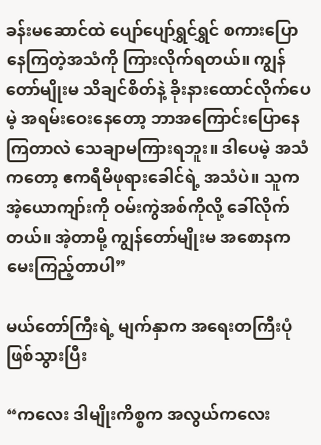ခန်းမဆောင်ထဲ ပျော်ပျော်ရွှင်ရွှင် စကားပြောနေကြတဲ့အသံကို ကြားလိုက်ရတယ်။ ကျွန်တော်မျိုးမ သိချင်စိတ်နဲ့ ခိုးနားထောင်လိုက်ပေမဲ့ အရမ်းဝေးနေတော့ ဘာအကြောင်းပြောနေကြတာလဲ သေချာမကြားရဘူး။ ဒါပေမဲ့ အသံကတော့ ဧကရီမိဖုရားခေါင်ရဲ့ အသံပဲ။ သူက အဲ့ယောကျာ်းကို ဝမ်းကွဲအစ်ကိုလို့ ခေါ်လိုက်တယ်။ အဲ့တာမို့ ကျွန်တော်မျိုးမ အစောနက မေးကြည့်တာပါ”

မယ်တော်ကြီးရဲ့ မျက်နှာက အရေးတကြီးပုံ ဖြစ်သွားပြီး

“ကလေး ဒါမျိုးကိစ္စက အလွယ်ကလေး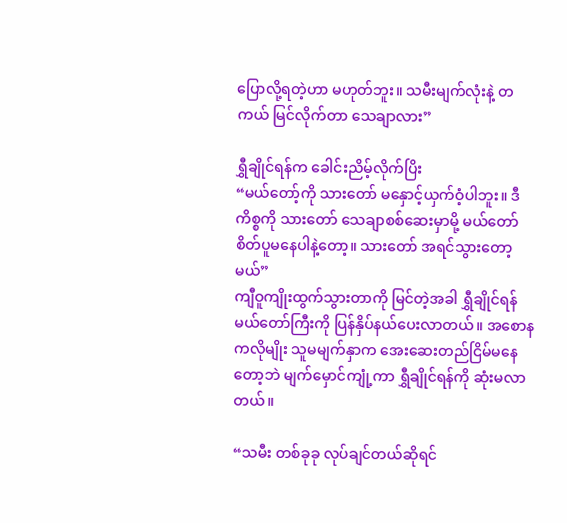ပြောလို့ရတဲ့ဟာ မဟုတ်ဘူး။ သမီးမျက်လုံးနဲ့ တကယ် မြင်လိုက်တာ သေချာလား”

ရွှီချိုင်ရန်က ခေါင်းညိမ့်လိုက်ပြိး
“မယ်တော့်ကို သားတော် မနှောင့်ယှက်ဝံ့ပါဘူး။ ဒီကိစ္စကို သားတော် သေချာစစ်ဆေးမှာမို့ မယ်တော် စိတ်ပူမနေပါနဲ့တော့။ သားတော် အရင်သွားတော့မယ်”
ကျီဝူကျိုးထွက်သွားတာကို မြင်တဲ့အခါ ရွှီချိုင်ရန် မယ်တော်ကြီးကို ပြန်နှိပ်နယ်ပေးလာတယ်။ အစောနကလိုမျိုး သူမမျက်နှာက အေးဆေးတည်ငြိမ်မနေတော့ဘဲ မျက်မှောင်ကျုံ့ကာ ရွှီချိုင်ရန်ကို ဆုံးမလာတယ်။

“သမီး တစ်ခုခု လုပ်ချင်တယ်ဆိုရင်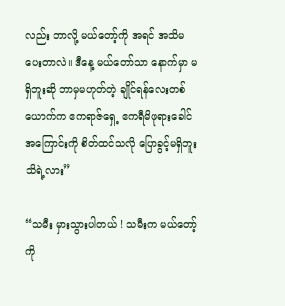လည်း ဘာလို့ မယ်တော့်ကို အရင် အသိမပေးတာလဲ။ ဒီနေ့ မယ်တော်သာ နောက်မှာ မရှိဘူးဆို ဘာမှမဟုတ်တဲ့ ချိုင်ရန်လေးတစ်ယောက်က ဧကရာဇ်ရှေ့ ဧကရီမိဖုရားခေါင်အကြောင်းကို စိတ်ထင်သလို ပြောခွင့်မရှိဘူး သိရဲ့လား”

“သမီး မှားသွားပါတယ် ! သမီးက မယ်တော့်ကို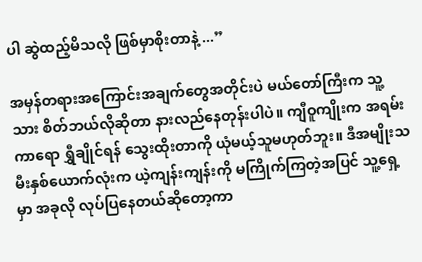ပါ ဆွဲထည့်မိသလို ဖြစ်မှာစိုးတာနဲ့ ...”

အမှန်တရားအကြောင်းအချက်တွေအတိုင်းပဲ မယ်တော်ကြီးက သူ့သား စိတ်ဘယ်လိုဆိုတာ နားလည်နေတုန်းပါပဲ။ ကျီဝူကျိုးက အရမ်းကာရော ရွှီချိုင်ရန် သွေးထိုးတာကို ယုံမယ့်သူမဟုတ်ဘူး။ ဒီအမျိုးသမီးနှစ်ယောက်လုံးက ယဲ့ကျန်းကျန်းကို မကြိုက်ကြတဲ့အပြင် သူ့ရှေ့မှာ အခုလို လုပ်ပြနေတယ်ဆိုတော့ကာ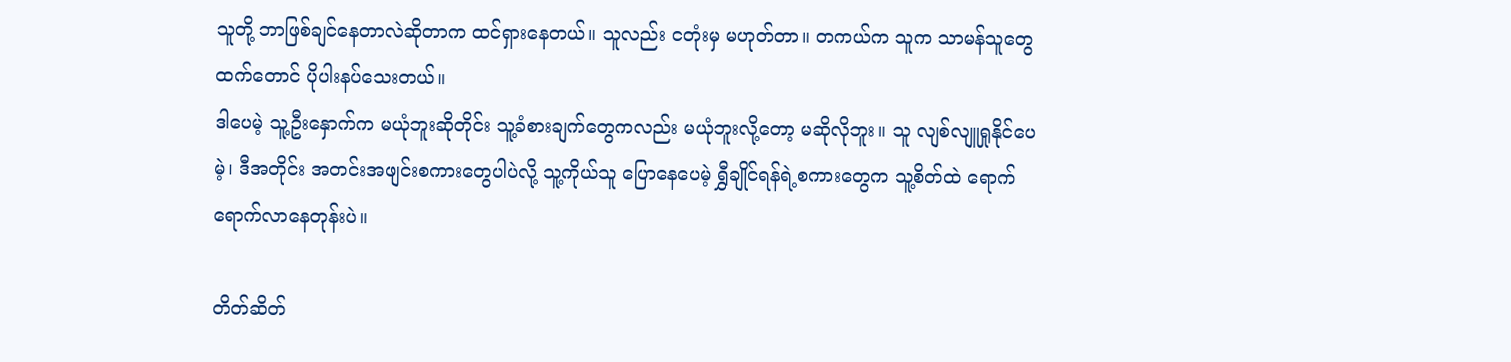သူတို့ ဘာဖြစ်ချင်နေတာလဲဆိုတာက ထင်ရှားနေတယ်။ သူလည်း ငတုံးမှ မဟုတ်တာ။ တကယ်က သူက သာမန်သူတွေထက်တောင် ပိုပါးနပ်သေးတယ်။
ဒါပေမဲ့ သူ့ဦးနှောက်က မယုံဘူးဆိုတိုင်း သူ့ခံစားချက်တွေကလည်း မယုံဘူးလို့တော့ မဆိုလိုဘူး။ သူ လျစ်လျူရှုနိုင်ပေမဲ့၊ ဒီအတိုင်း အတင်းအဖျင်းစကား‌တွေပါပဲလို့ ‌သူ့ကိုယ်သူ ပြောနေပေမဲ့ ရွှီချိုင်ရန်ရဲ့စကားတွေက သူ့စိတ်ထဲ ရောက်ရောက်လာနေတုန်းပဲ။

တိတ်ဆိတ်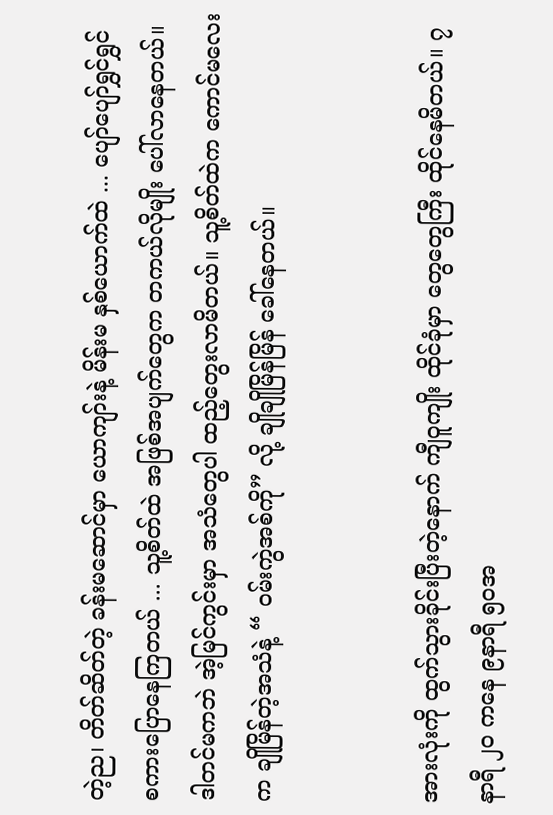တဲ့ည၊ တိတ်ဆိတ်တဲ့ ခန်းမဆောင်မှာ ယောကျာ်းနဲ့ မိန်းမ နှစ်ယောက်ထဲ ... ပျော်ပျော်ရွှင်ရွှင် စကားပြောနေကြတယ် ... သူ့စိတ်ထဲ အဖြစ်အပျက်တွေက တကယ်လိုမျိုး ပေါ်လာနေတယ်။ ဒါတင်မကဘဲ အဲ့မြင်ကွင်းမှာ အသံတွေပါ ထည့်တွေးလာမိတယ်။ သူ့စိတ်ထဲက ကောင်မလေးက ချိုမြိန်တဲ့အသံနဲ့ “ ဝမ်းကွဲအစ်ကို” လို့ ချိုချိုမြိန်မြိန် ခေါ်နေတယ်။


အားလုံးကို ထွက်သွားခိုင်းပြီးတဲ့နောက် ကျီဝူကျိုး ထိုင်ခုံမှာ တွေတွေကြီး ထိုင်နေမိတယ်။ ၇နာရီ ၂၀ ကနေ ၉နာရီ ၅၀အ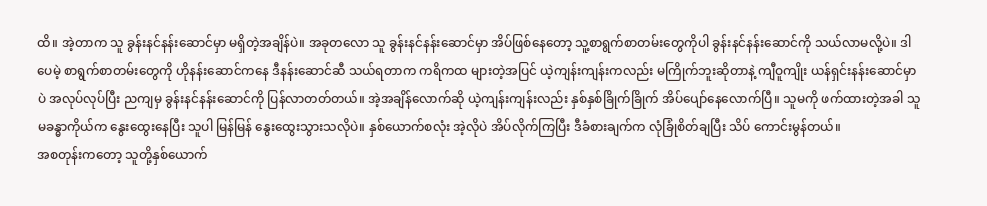ထိ။ အဲ့တာက သူ ခွန်းနင်နန်းဆောင်မှာ မရှိတဲ့အချိန်ပဲ။ အခုတလော သူ ခွန်းနင်နန်းဆောင်မှာ အိပ်ဖြစ်နေတော့ သူ့စာရွက်စာတမ်းတွေကိုပါ ခွန်းနင်နန်းဆောင်ကို သယ်လာမလို့ပဲ။ ဒါပေမဲ့ စာရွက်စာတမ်းတွေကို ဟိုနန်းဆောင်ကနေ ဒီနန်းဆောင်ဆီ သယ်ရတာက ကရိကထ များတဲ့အပြင် ယဲ့ကျန်းကျန်းကလည်း မကြိုက်ဘူးဆိုတာနဲ့ ကျီဝူကျိုး ယန်ရှင်းနန်းဆောင်မှာပဲ အလုပ်လုပ်ပြီး ညကျမှ ခွန်းနင်နန်းဆောင်ကို ပြန်လာတတ်တယ်။ အဲ့အချိန်လောက်ဆို ယဲ့ကျန်းကျန်းလည်း နှစ်နှစ်ခြိုက်ခြိုက် အိပ်ပျော်နေလောက်ပြီ။ သူမကို ဖက်ထားတဲ့အခါ သူမခန္ဓာကိုယ်က နွေးထွေးနေပြီး သူပါ မြန်မြန် နွေးထွေးသွားသလိုပဲ။ နှစ်ယောက်စလုံး အဲ့လိုပဲ အိပ်လိုက်ကြပြီး ဒီခံစားချက်က လုံခြုံစိတ်ချပြီး သိပ် ကောင်းမွန်တယ်။
အစတုန်းကတော့ သူတို့နှစ်ယောက်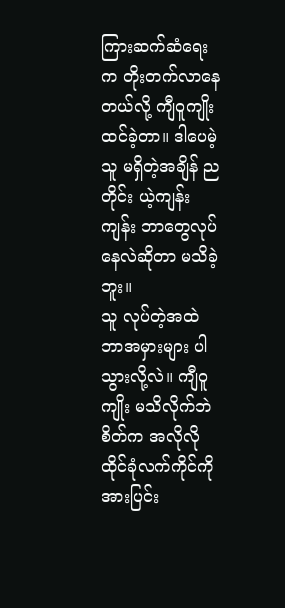ကြားဆက်ဆံရေးက တိုးတက်လာနေတယ်လို့ ကျီဝူကျိုး ထင်ခဲ့တာ။ ဒါပေမဲ့ သူ မရှိတဲ့အချိန် ညတိုင်း ယဲ့ကျန်းကျန်း ဘာတွေလုပ်နေလဲဆိုတာ မသိခဲ့ဘူး။
သူ လုပ်တဲ့အထဲ ဘာအမှားများ ပါသွားလို့လဲ။ ကျီဝူကျိုး မသိလိုက်ဘဲ စိတ်က အလိုလို ထိုင်ခုံလက်ကိုင်ကို အားပြင်း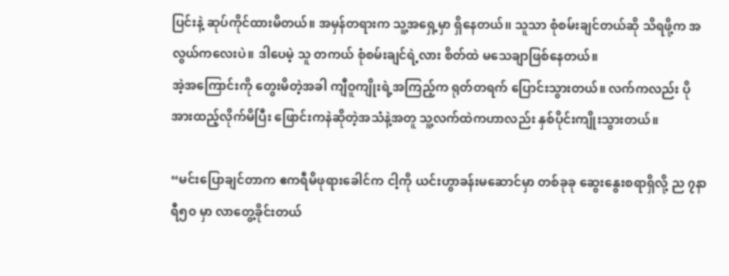ပြင်းနဲ့ ဆုပ်ကိုင်ထားမိတယ်။ အမှန်တရားက သူ့အရှေ့မှာ ရှိနေတယ်၊၊ သူသာ စုံစမ်းချင်တယ်ဆို သိရဖို့က အလွယ်ကလေးပဲ။ ဒါပေမဲ့ သူ တကယ် စုံစမ်းချင်ရဲ့လား စိတ်ထဲ မသေချာဖြစ်နေတယ်။
အဲ့အကြောင်းကို တွေးမိတဲ့အခါ ကျီဝူကျိုးရဲ့အကြည့်က ရုတ်တရက် ပြောင်းသွားတယ်။ လက်ကလည်း ပိုအားထည့်လိုက်မိပြီး ‌ဖြောင်းကနဲဆိုတဲ့အသံနဲ့အတူ သူ့လက်ထဲကဟာလည်း နှစ်ပိုင်းကျိုးသွားတယ်။

“မင်းပြောချင်တာက ဧကရီမိဖုရားခေါင်က ငါ့ကို ယင်းဟွာခန်းမဆောင်မှာ တစ်ခုခု ဆွေးနွေးစရာရှိလို့ ည ၇နာရီ၅၀ မှာ လာတွေ့ခိုင်းတယ်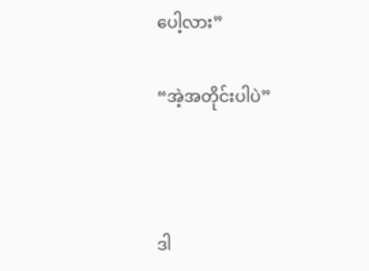ပေါ့လား”

“အဲ့အတိုင်းပါပဲ”



ဒါ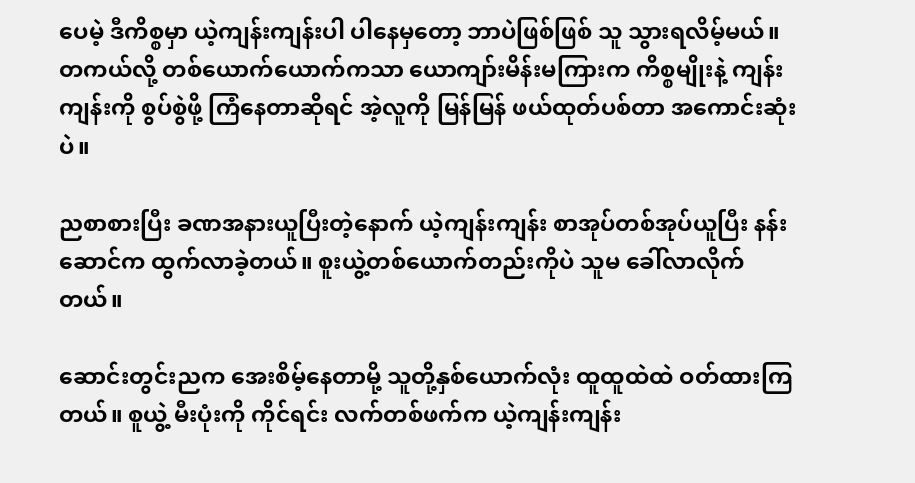ပေမဲ့ ဒီကိစ္စမှာ ယဲ့ကျန်းကျန်းပါ ပါနေမှတော့ ဘာပဲဖြစ်ဖြစ် သူ သွားရလိမ့်မယ်။ တကယ်လို့ တစ်ယောက်ယောက်ကသာ ‌ယောကျာ်းမိန်းမကြားက ကိစ္စမျိုးနဲ့ ကျန်းကျန်းကို စွပ်စွဲဖို့ ကြံနေတာဆိုရင် အဲ့လူကို မြန်မြန် ဖယ်ထုတ်ပစ်တာ အကောင်းဆုံးပဲ။

ညစာစားပြီး ခဏအနားယူပြီးတဲ့နောက် ယဲ့ကျန်းကျန်း စာအုပ်တစ်အုပ်ယူပြီး နန်းဆောင်က ထွက်လာခဲ့တယ်။ စူးယွဲ့တစ်ယောက်တည်းကိုပဲ သူမ ခေါ်လာလိုက်တယ်။

ဆောင်းတွင်းညက အေးစိမ့်နေတာမို့ သူတို့နှစ်ယောက်လုံး ထူထူထဲထဲ ဝတ်ထားကြတယ်။ စူယွဲ့ မီးပုံးကို ကိုင်ရင်း လက်တစ်ဖက်က ယဲ့ကျန်းကျန်း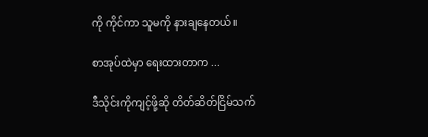ကို ကိုင်ကာ သူမကို နားချနေတယ်။

စာအုပ်ထဲမှာ ရေးထားတာက ...

ဒီသိုင်းကိုကျင့်ဖို့ဆို တိတ်ဆိတ်ငြိမ်သက်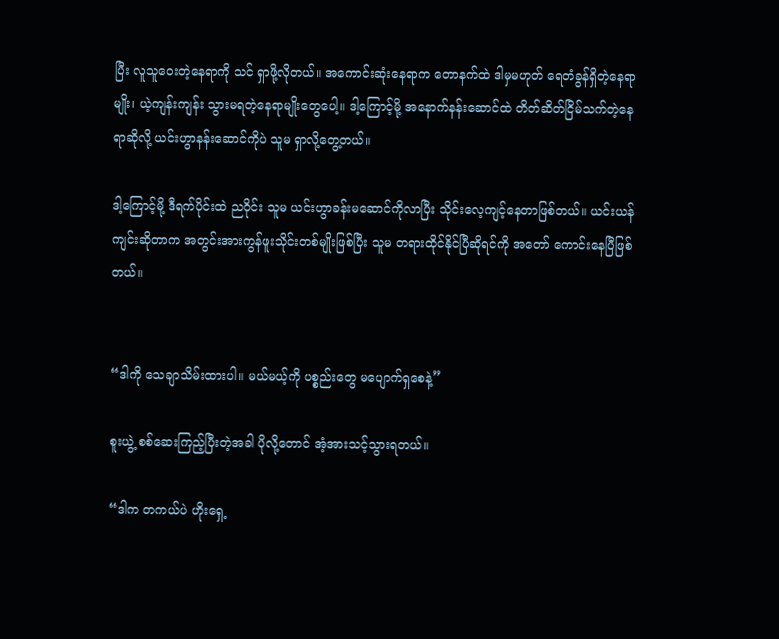ပြီး လူသူဝေးတဲ့နေရာကို သင် ရှာဖို့လိုတယ်။ အကောင်းဆုံးနေရာက တောနက်ထဲ ဒါမှမဟုတ် ရေတံခွန်ရှိတဲ့နေရာမျိုး၊ ယဲ့ကျန်းကျန်း သွားမရတဲ့နေရာမျိုးတွေပေါ့။ ဒါ့ကြောင့်မို့ အနောက်နန်းဆောင်ထဲ တိတ်ဆိတ်ငြိမ်သက်တဲ့နေရာဆိုလို့ ယင်းဟွာနန်းဆောင်ကိုပဲ သူမ ရှာလို့တွေ့တယ်။

ဒါ့ကြောင့်မို့ ဒီရက်ပိုင်းထဲ ညဝိုင်း သူမ ယင်းဟွာခန်းမဆောင်ကိုလာပြီး သိုင်းလေ့ကျင့်နေတာဖြစ်တယ်။ ယင်းယန်ကျင်းဆိုတာက အတွင်းအားကွန်ဖူးသိုင်းတစ်မျိုးဖြစ်ပြီး သူမ တရားထိုင်နိုင်ပြီဆိုရင်ကို အတော် ကောင်းနေပြီဖြစ်တယ်။


“ဒါကို သေချာသိမ်းထားပါ။ မယ်မယ့်ကို ပစ္စည်းတွေ မပျောက်ရှစေနဲ့”

စူးယွဲ့ စစ်ဆေးကြည့်ပြီးတဲ့အခါ ပိုလို့တောင် အံ့အားသင့်သွားရတယ်။

“ဒါက တကယ်ပဲ ဟိုးရှေ့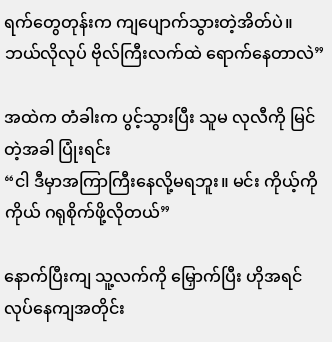ရက်တွေတုန်းက ကျပျောက်သွားတဲ့အိတ်ပဲ။ ဘယ်လိုလုပ် ဗိုလ်ကြီးလက်ထဲ ရောက်နေတာလဲ”

အထဲက တံခါးက ပွင့်သွားပြီး သူမ လုလီကို မြင်တဲ့အခါ ပြုံးရင်း
“ငါ ဒီမှာအကြာကြီးနေလို့မရဘူး။ မင်း ကိုယ့်ကိုကိုယ် ဂရုစိုက်ဖို့လိုတယ်”

နောက်ပြီးကျ သူ့လက်ကို မြှောက်ပြီး ဟိုအရင်လုပ်နေကျအတိုင်း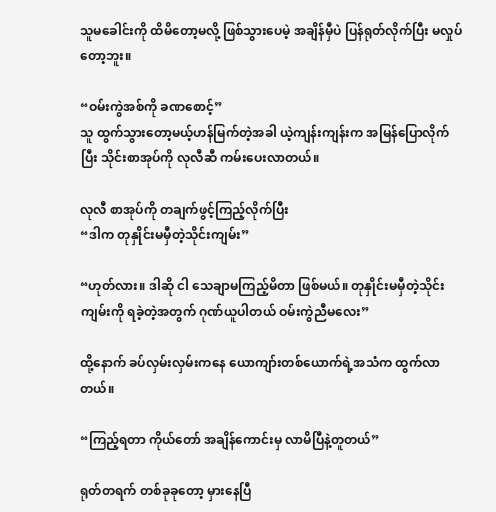သူမခေါင်းကို ထိမိတော့မလို့ ဖြစ်သွားပေမဲ့ အချိန်မှီပဲ ပြန်ရုတ်လိုက်ပြီး မလှုပ်တော့ဘူး။

“ဝမ်းကွဲအစ်ကို ခဏစောင့်”
သူ ထွက်သွားတော့မယ့်ဟန်မြက်တဲ့အခါ ယဲ့ကျန်းကျန်းက အမြန်ပြောလိုက်ပြီး သိုင်းစာအုပ်ကို လုလီဆီ ကမ်းပေးလာတယ်။

လုလီ စာအုပ်ကို တချက်ဖွင့်ကြည့်လိုက်ပြီး
“ဒါက တုနှိုင်းမမှီတဲ့သိုင်းကျမ်း”

“ဟုတ်လား။ ဒါဆို ငါ သေချာမကြည့်မိတာ ဖြစ်မယ်။ တုနှိုင်းမမှီတဲ့သိုင်းကျမ်းကို ရခဲ့တဲ့အတွက် ဂုဏ်ယူပါတယ် ဝမ်းကွဲညီမလေး”

ထို့နောက် ခပ်လှမ်းလှမ်းကနေ ယောကျာ်းတစ်ယောက်ရဲ့အသံက ထွက်လာတယ်။

“ကြည့်ရတာ ကိုယ်တော် အချိန်ကောင်းမှ လာမိပြီနဲ့တူတယ်”

ရုတ်တရက် တစ်ခုခုတော့ မှားနေပြီ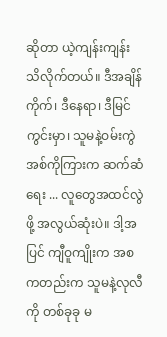ဆိုတာ ယဲ့ကျန်းကျန်း သိလိုက်တယ်။ ဒီအချိန်ကိုက်၊ ဒီနေရာ၊ ဒီမြင်ကွင်းမှာ၊ သူမနဲ့ဝမ်းကွဲအစ်ကိုကြားက ဆက်ဆံရေး ... လူတွေအထင်လွဲဖို့ အလွယ်ဆုံးပဲ။ ဒါ့အပြင် ကျီဝူကျိုးက အစကတည်းက သူမနဲ့လုလီကို တစ်ခုခု မ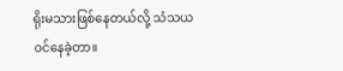ရိုးမသားဖြစ်နေတယ်လို့ သံသယဝင်နေခဲ့တာ။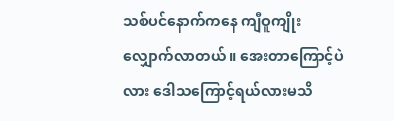သစ်ပင်နောက်ကနေ ကျီဝူကျိုး လျှောက်လာတယ်။ အေးတာကြောင့်ပဲလား ဒေါသကြောင့်ရယ်လားမသိ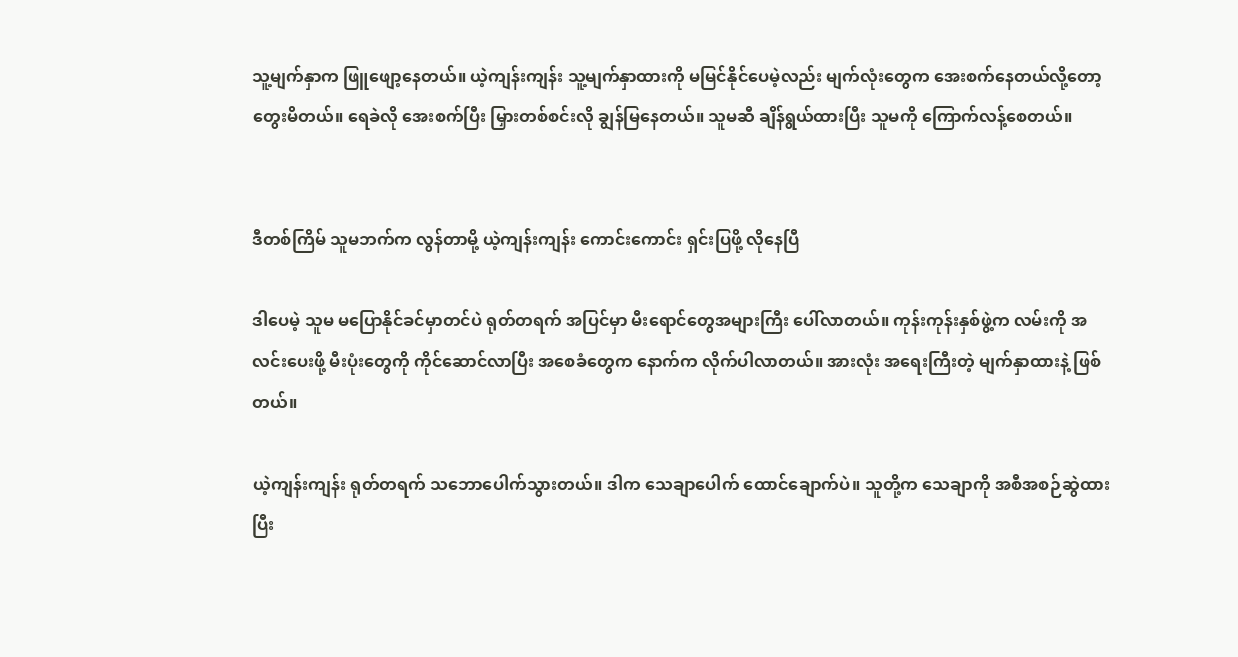သူ့မျက်နှာက ဖြူဖျော့နေတယ်။ ယဲ့ကျန်းကျန်း သူ့မျက်နှာထားကို မမြင်နိုင်ပေမဲ့လည်း မျက်လုံးတွေက အေးစက်နေတယ်လို့တော့ တွေးမိတယ်။ ရေခဲလို အေးစက်ပြီး မြှားတစ်စင်းလို ချွန်မြနေတယ်။ သူမဆီ ချိန်ရွယ်ထားပြီး သူမကို ကြောက်လန့်စေတယ်။


ဒီတစ်ကြိမ် သူမဘက်က လွန်တာမို့ ယဲ့ကျန်းကျန်း ကောင်းကောင်း ရှင်းပြဖို့ လိုနေပြီ

ဒါပေမဲ့ သူမ မပြောနိုင်ခင်မှာတင်ပဲ ရုတ်တရက် အပြင်မှာ မီးရောင်တွေအများကြီး ပေါ်လာတယ်။ ကုန်းကုန်းနှစ်ဖွဲ့က လမ်းကို အလင်း‌ပေးဖို့ မီးပုံးတွေကို ကိုင်ဆောင်လာပြီး ‌အစေခံတွေက နောက်က လိုက်ပါလာတယ်။ အားလုံး အရေးကြီးတဲ့ မျက်နှာထားနဲ့ ဖြစ်တယ်။

ယဲ့ကျန်းကျန်း ရုတ်တရက် သဘောပေါက်သွားတယ်။ ဒါက သေချာပေါက် ထောင်ချောက်ပဲ။ သူတို့က သေချာကို အစီအစဉ်ဆွဲထားပြီး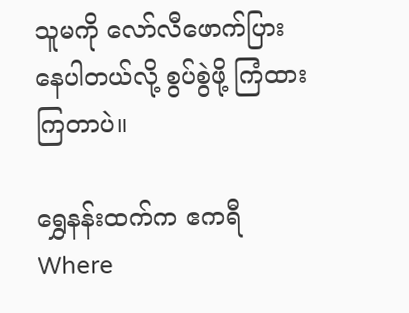သူမကို လော်လီဖောက်ပြားနေပါတယ်လို့ စွပ်စွဲဖို့ ကြံထားကြတာပဲ။

ရွှေနန်းထက်က ဧကရီWhere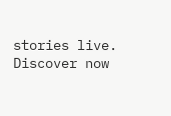stories live. Discover now